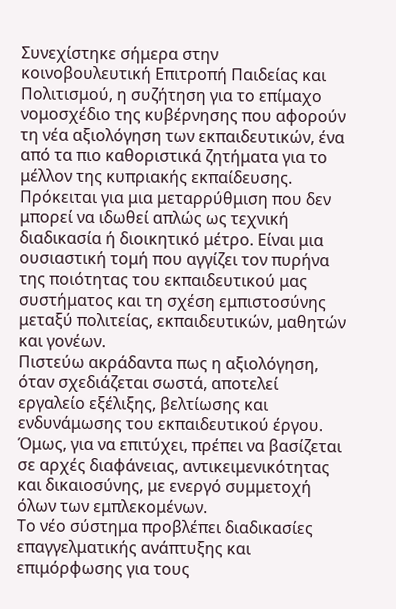Συνεχίστηκε σήμερα στην κοινοβουλευτική Επιτροπή Παιδείας και Πολιτισμού, η συζήτηση για το επίμαχο νομοσχέδιο της κυβέρνησης που αφορούν τη νέα αξιολόγηση των εκπαιδευτικών, ένα από τα πιο καθοριστικά ζητήματα για το μέλλον της κυπριακής εκπαίδευσης. Πρόκειται για μια μεταρρύθμιση που δεν μπορεί να ιδωθεί απλώς ως τεχνική διαδικασία ή διοικητικό μέτρο. Είναι μια ουσιαστική τομή που αγγίζει τον πυρήνα της ποιότητας του εκπαιδευτικού μας συστήματος και τη σχέση εμπιστοσύνης μεταξύ πολιτείας, εκπαιδευτικών, μαθητών και γονέων.
Πιστεύω ακράδαντα πως η αξιολόγηση, όταν σχεδιάζεται σωστά, αποτελεί εργαλείο εξέλιξης, βελτίωσης και ενδυνάμωσης του εκπαιδευτικού έργου. Όμως, για να επιτύχει, πρέπει να βασίζεται σε αρχές διαφάνειας, αντικειμενικότητας και δικαιοσύνης, με ενεργό συμμετοχή όλων των εμπλεκομένων.
Το νέο σύστημα προβλέπει διαδικασίες επαγγελματικής ανάπτυξης και επιμόρφωσης για τους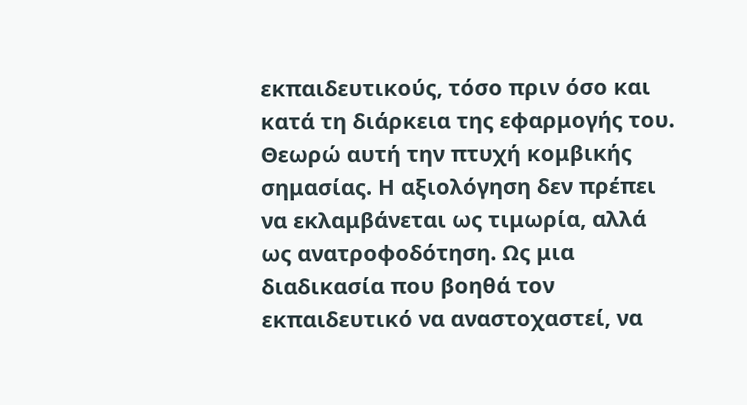εκπαιδευτικούς, τόσο πριν όσο και κατά τη διάρκεια της εφαρμογής του. Θεωρώ αυτή την πτυχή κομβικής σημασίας. Η αξιολόγηση δεν πρέπει να εκλαμβάνεται ως τιμωρία, αλλά ως ανατροφοδότηση. Ως μια διαδικασία που βοηθά τον εκπαιδευτικό να αναστοχαστεί, να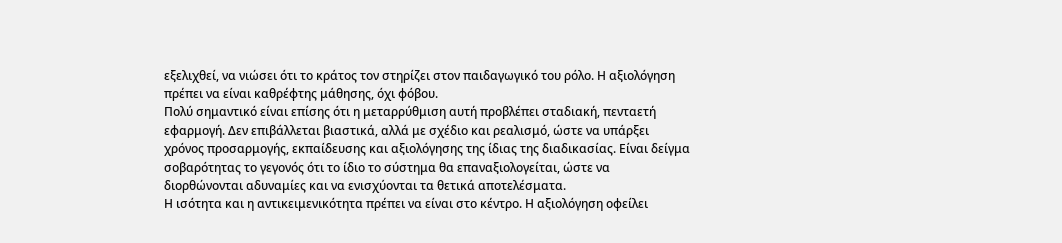εξελιχθεί, να νιώσει ότι το κράτος τον στηρίζει στον παιδαγωγικό του ρόλο. Η αξιολόγηση πρέπει να είναι καθρέφτης μάθησης, όχι φόβου.
Πολύ σημαντικό είναι επίσης ότι η μεταρρύθμιση αυτή προβλέπει σταδιακή, πενταετή εφαρμογή. Δεν επιβάλλεται βιαστικά, αλλά με σχέδιο και ρεαλισμό, ώστε να υπάρξει χρόνος προσαρμογής, εκπαίδευσης και αξιολόγησης της ίδιας της διαδικασίας. Είναι δείγμα σοβαρότητας το γεγονός ότι το ίδιο το σύστημα θα επαναξιολογείται, ώστε να διορθώνονται αδυναμίες και να ενισχύονται τα θετικά αποτελέσματα.
Η ισότητα και η αντικειμενικότητα πρέπει να είναι στο κέντρο. Η αξιολόγηση οφείλει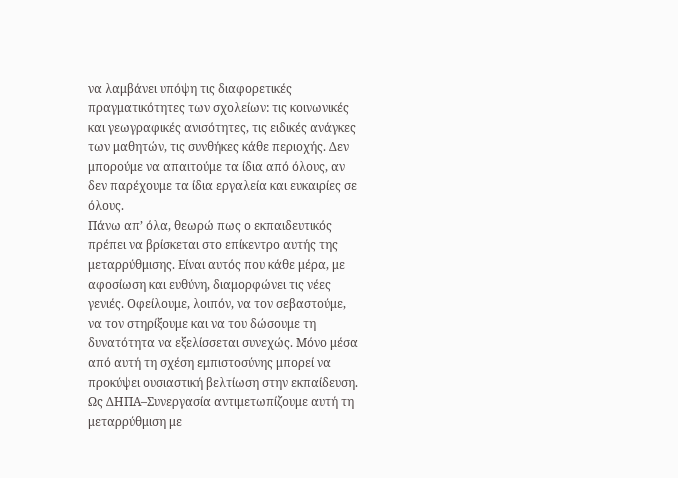να λαμβάνει υπόψη τις διαφορετικές πραγματικότητες των σχολείων: τις κοινωνικές και γεωγραφικές ανισότητες, τις ειδικές ανάγκες των μαθητών, τις συνθήκες κάθε περιοχής. Δεν μπορούμε να απαιτούμε τα ίδια από όλους, αν δεν παρέχουμε τα ίδια εργαλεία και ευκαιρίες σε όλους.
Πάνω απ’ όλα, θεωρώ πως ο εκπαιδευτικός πρέπει να βρίσκεται στο επίκεντρο αυτής της μεταρρύθμισης. Είναι αυτός που κάθε μέρα, με αφοσίωση και ευθύνη, διαμορφώνει τις νέες γενιές. Οφείλουμε, λοιπόν, να τον σεβαστούμε, να τον στηρίξουμε και να του δώσουμε τη δυνατότητα να εξελίσσεται συνεχώς. Μόνο μέσα από αυτή τη σχέση εμπιστοσύνης μπορεί να προκύψει ουσιαστική βελτίωση στην εκπαίδευση.
Ως ΔΗΠΑ–Συνεργασία αντιμετωπίζουμε αυτή τη μεταρρύθμιση με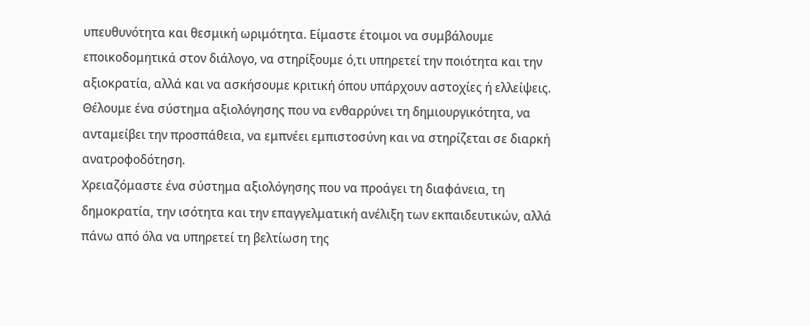υπευθυνότητα και θεσμική ωριμότητα. Είμαστε έτοιμοι να συμβάλουμε εποικοδομητικά στον διάλογο, να στηρίξουμε ό,τι υπηρετεί την ποιότητα και την αξιοκρατία, αλλά και να ασκήσουμε κριτική όπου υπάρχουν αστοχίες ή ελλείψεις. Θέλουμε ένα σύστημα αξιολόγησης που να ενθαρρύνει τη δημιουργικότητα, να ανταμείβει την προσπάθεια, να εμπνέει εμπιστοσύνη και να στηρίζεται σε διαρκή ανατροφοδότηση.
Χρειαζόμαστε ένα σύστημα αξιολόγησης που να προάγει τη διαφάνεια, τη δημοκρατία, την ισότητα και την επαγγελματική ανέλιξη των εκπαιδευτικών, αλλά πάνω από όλα να υπηρετεί τη βελτίωση της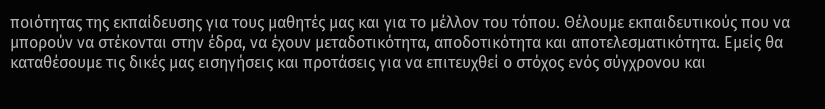ποιότητας της εκπαίδευσης για τους μαθητές μας και για το μέλλον του τόπου. Θέλουμε εκπαιδευτικούς που να μπορούν να στέκονται στην έδρα, να έχουν μεταδοτικότητα, αποδοτικότητα και αποτελεσματικότητα. Εμείς θα καταθέσουμε τις δικές μας εισηγήσεις και προτάσεις για να επιτευχθεί ο στόχος ενός σύγχρονου και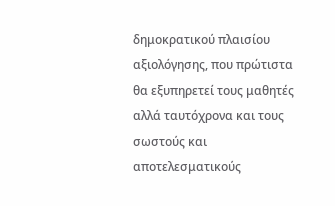δημοκρατικού πλαισίου αξιολόγησης, που πρώτιστα θα εξυπηρετεί τους μαθητές αλλά ταυτόχρονα και τους σωστούς και αποτελεσματικούς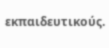εκπαιδευτικούς.